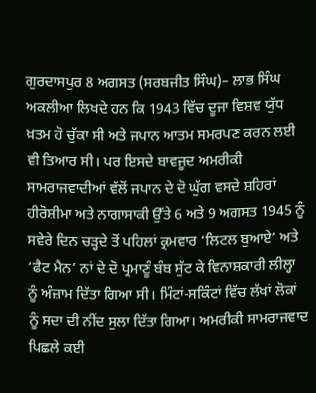ਗੁਰਦਾਸਪੁਰ 8 ਅਗਸਤ (ਸਰਬਜੀਤ ਸਿੰਘ)– ਲਾਭ ਸਿੰਘ ਅਕਲੀਆ ਲਿਖਦੇ ਹਨ ਕਿ 1943 ਵਿੱਚ ਦੂਜਾ ਵਿਸ਼ਵ ਯੁੱਧ ਖ਼ਤਮ ਹੋ ਚੁੱਕਾ ਸੀ ਅਤੇ ਜਪਾਨ ਆਤਮ ਸਮਰਪਣ ਕਰਨ ਲਈ ਵੀ ਤਿਆਰ ਸੀ। ਪਰ ਇਸਦੇ ਬਾਵਜੂਦ ਅਮਰੀਕੀ ਸਾਮਰਾਜਵਾਦੀਆਂ ਵੱਲੋਂ ਜਪਾਨ ਦੇ ਦੋ ਘੁੱਗ ਵਸਦੇ ਸ਼ਹਿਰਾਂ ਹੀਰੋਸ਼ੀਮਾ ਅਤੇ ਨਾਗਾਸਾਕੀ ਉੱਤੇ 6 ਅਤੇ 9 ਅਗਸਤ 1945 ਨੂੰ ਸਵੇਰੇ ਦਿਨ ਚੜ੍ਹਦੇ ਤੋਂ ਪਹਿਲਾਂ ਕ੍ਰਮਵਾਰ ‘ਲਿਟਲ ਬੁਆਏ’ ਅਤੇ ‘ਫੈਟ ਮੈਨ’ ਨਾਂ ਦੇ ਦੋ ਪ੍ਰਮਾਣੂੰ ਬੰਬ ਸੁੱਟ ਕੇ ਵਿਨਾਸ਼ਕਾਰੀ ਲੀਲ੍ਹਾ ਨੂੰ ਅੰਜ਼ਾਮ ਦਿੱਤਾ ਗਿਆ ਸੀ। ਮਿੰਟਾਂ-ਸਕਿੰਟਾਂ ਵਿੱਚ ਲੱਖਾਂ ਲੋਕਾਂ ਨੂੰ ਸਦਾ ਦੀ ਨੀਂਦ ਸੁਲਾ ਦਿੱਤਾ ਗਿਆ। ਅਮਰੀਕੀ ਸਾਮਰਾਜਵਾਦ ਪਿਛਲੇ ਕਈ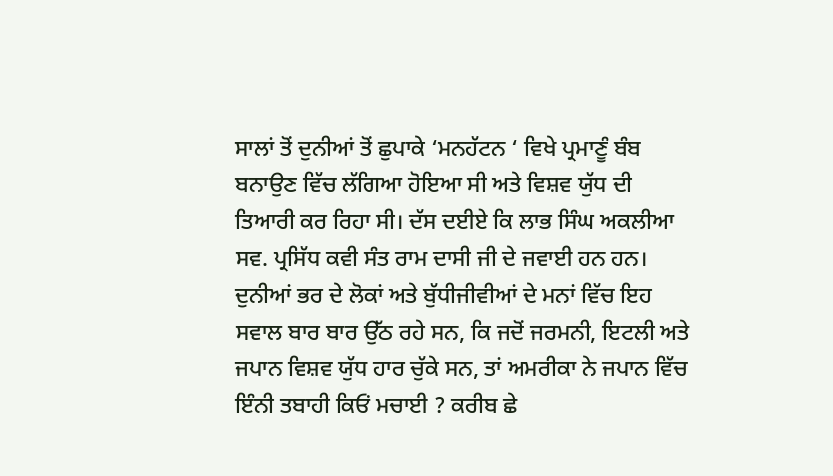ਸਾਲਾਂ ਤੋਂ ਦੁਨੀਆਂ ਤੋਂ ਛੁਪਾਕੇ ‘ਮਨਹੱਟਨ ‘ ਵਿਖੇ ਪ੍ਰਮਾਣੂੰ ਬੰਬ ਬਨਾਉਣ ਵਿੱਚ ਲੱਗਿਆ ਹੋਇਆ ਸੀ ਅਤੇ ਵਿਸ਼ਵ ਯੁੱਧ ਦੀ ਤਿਆਰੀ ਕਰ ਰਿਹਾ ਸੀ। ਦੱਸ ਦਈਏ ਕਿ ਲਾਭ ਸਿੰਘ ਅਕਲੀਆ ਸਵ. ਪ੍ਰਸਿੱਧ ਕਵੀ ਸੰਤ ਰਾਮ ਦਾਸੀ ਜੀ ਦੇ ਜਵਾਈ ਹਨ ਹਨ।
ਦੁਨੀਆਂ ਭਰ ਦੇ ਲੋਕਾਂ ਅਤੇ ਬੁੱਧੀਜੀਵੀਆਂ ਦੇ ਮਨਾਂ ਵਿੱਚ ਇਹ ਸਵਾਲ ਬਾਰ ਬਾਰ ਉੱਠ ਰਹੇ ਸਨ, ਕਿ ਜਦੋਂ ਜਰਮਨੀ, ਇਟਲੀ ਅਤੇ ਜਪਾਨ ਵਿਸ਼ਵ ਯੁੱਧ ਹਾਰ ਚੁੱਕੇ ਸਨ, ਤਾਂ ਅਮਰੀਕਾ ਨੇ ਜਪਾਨ ਵਿੱਚ ਇੰਨੀ ਤਬਾਹੀ ਕਿਓਂ ਮਚਾਈ ? ਕਰੀਬ ਛੇ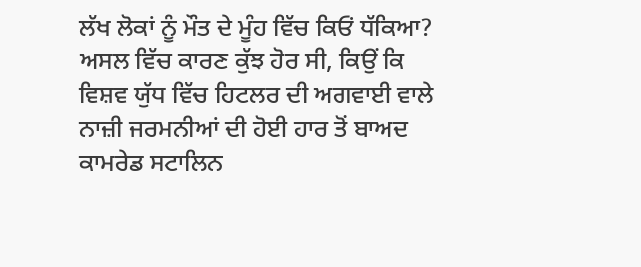ਲੱਖ ਲੋਕਾਂ ਨੂੰ ਮੌਤ ਦੇ ਮੂੰਹ ਵਿੱਚ ਕਿਓਂ ਧੱਕਿਆ? ਅਸਲ ਵਿੱਚ ਕਾਰਣ ਕੁੱਝ ਹੋਰ ਸੀ, ਕਿਉਂ ਕਿ ਵਿਸ਼ਵ ਯੁੱਧ ਵਿੱਚ ਹਿਟਲਰ ਦੀ ਅਗਵਾਈ ਵਾਲੇ ਨਾਜ਼ੀ ਜਰਮਨੀਆਂ ਦੀ ਹੋਈ ਹਾਰ ਤੋਂ ਬਾਅਦ ਕਾਮਰੇਡ ਸਟਾਲਿਨ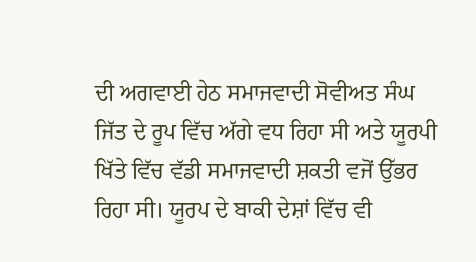ਦੀ ਅਗਵਾਈ ਹੇਠ ਸਮਾਜਵਾਦੀ ਸੋਵੀਅਤ ਸੰਘ ਜਿੱਤ ਦੇ ਰੂਪ ਵਿੱਚ ਅੱਗੇ ਵਧ ਰਿਹਾ ਸੀ ਅਤੇ ਯੂਰਪੀ ਖਿੱਤੇ ਵਿੱਚ ਵੱਡੀ ਸਮਾਜਵਾਦੀ ਸ਼ਕਤੀ ਵਜੋਂ ਉੱਭਰ ਰਿਹਾ ਸੀ। ਯੂਰਪ ਦੇ ਬਾਕੀ ਦੇਸ਼ਾਂ ਵਿੱਚ ਵੀ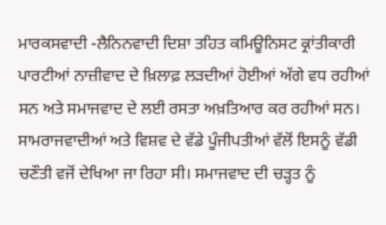ਮਾਰਕਸਵਾਦੀ -ਲੈਨਿਨਵਾਦੀ ਦਿਸ਼ਾ ਤਹਿਤ ਕਮਿਊਨਿਸਟ ਕ੍ਰਾਂਤੀਕਾਰੀ ਪਾਰਟੀਆਂ ਨਾਜ਼ੀਵਾਦ ਦੇ ਖ਼ਿਲਾਫ਼ ਲੜਦੀਆਂ ਹੋਈਆਂ ਅੱਗੇ ਵਧ ਰਹੀਆਂ ਸਨ ਅਤੇ ਸਮਾਜਵਾਦ ਦੇ ਲਈ ਰਸਤਾ ਅਖ਼ਤਿਆਰ ਕਰ ਰਹੀਆਂ ਸਨ। ਸਾਮਰਾਜਵਾਦੀਆਂ ਅਤੇ ਵਿਸ਼ਵ ਦੇ ਵੱਡੇ ਪੂੰਜੀਪਤੀਆਂ ਵੱਲੋਂ ਇਸਨੂੰ ਵੱਡੀ ਚਣੌਤੀ ਵਜੋਂ ਦੇਖਿਆ ਜਾ ਰਿਹਾ ਸੀ। ਸਮਾਜਵਾਦ ਦੀ ਚੜ੍ਹਤ ਨੂੰ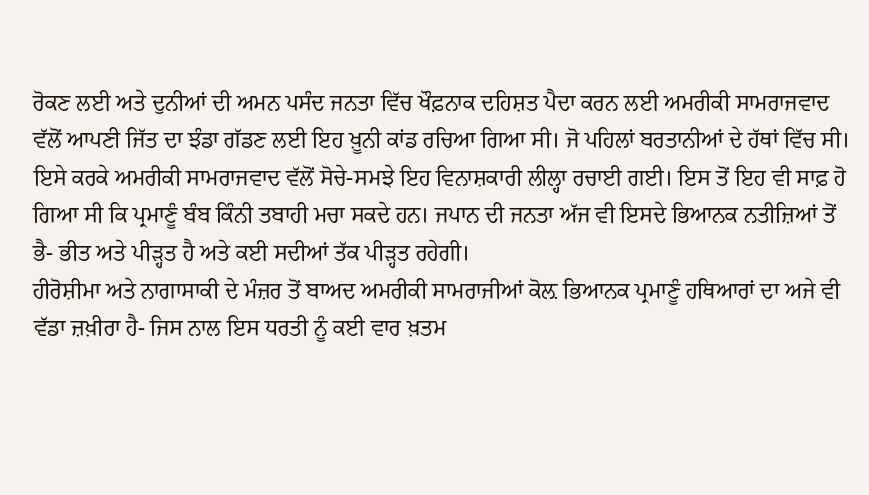ਰੋਕਣ ਲਈ ਅਤੇ ਦੁਨੀਆਂ ਦੀ ਅਮਨ ਪਸੰਦ ਜਨਤਾ ਵਿੱਚ ਖੌਫ਼ਨਾਕ ਦਹਿਸ਼ਤ ਪੈਦਾ ਕਰਨ ਲਈ ਅਮਰੀਕੀ ਸਾਮਰਾਜਵਾਦ ਵੱਲੋਂ ਆਪਣੀ ਜਿੱਤ ਦਾ ਝੰਡਾ ਗੱਡਣ ਲਈ ਇਹ ਖ਼ੂਨੀ ਕਾਂਡ ਰਚਿਆ ਗਿਆ ਸੀ। ਜੋ ਪਹਿਲਾਂ ਬਰਤਾਨੀਆਂ ਦੇ ਹੱਥਾਂ ਵਿੱਚ ਸੀ। ਇਸੇ ਕਰਕੇ ਅਮਰੀਕੀ ਸਾਮਰਾਜਵਾਦ ਵੱਲੋਂ ਸੋਚੇ-ਸਮਝੇ ਇਹ ਵਿਨਾਸ਼ਕਾਰੀ ਲੀਲ੍ਹਾ ਰਚਾਈ ਗਈ। ਇਸ ਤੋਂ ਇਹ ਵੀ ਸਾਫ਼ ਹੋ ਗਿਆ ਸੀ ਕਿ ਪ੍ਰਮਾਣੂੰ ਬੰਬ ਕਿੰਨੀ ਤਬਾਹੀ ਮਚਾ ਸਕਦੇ ਹਨ। ਜਪਾਨ ਦੀ ਜਨਤਾ ਅੱਜ ਵੀ ਇਸਦੇ ਭਿਆਨਕ ਨਤੀਜ਼ਿਆਂ ਤੋਂ ਭੈ- ਭੀਤ ਅਤੇ ਪੀੜ੍ਹਤ ਹੈ ਅਤੇ ਕਈ ਸਦੀਆਂ ਤੱਕ ਪੀੜ੍ਹਤ ਰਹੇਗੀ।
ਹੀਰੋਸ਼ੀਮਾ ਅਤੇ ਨਾਗਾਸਾਕੀ ਦੇ ਮੰਜ਼ਰ ਤੋਂ ਬਾਅਦ ਅਮਰੀਕੀ ਸਾਮਰਾਜੀਆਂ ਕੋਲ਼ ਭਿਆਨਕ ਪ੍ਰਮਾਣੂੰ ਹਥਿਆਰਾਂ ਦਾ ਅਜੇ ਵੀ ਵੱਡਾ ਜ਼ਖ਼ੀਰਾ ਹੈ- ਜਿਸ ਨਾਲ ਇਸ ਧਰਤੀ ਨੂੰ ਕਈ ਵਾਰ ਖ਼ਤਮ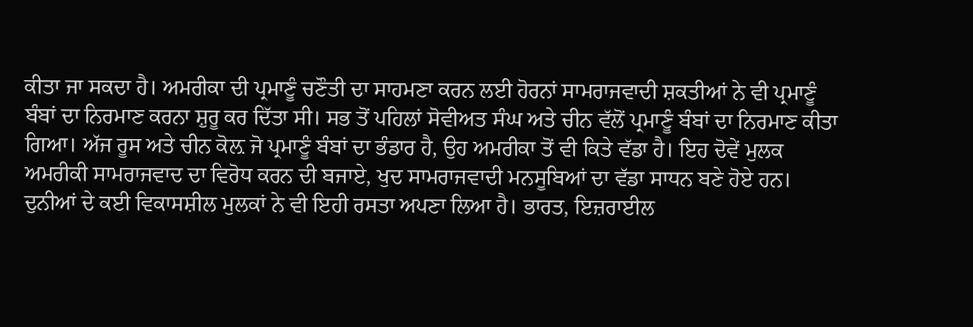ਕੀਤਾ ਜਾ ਸਕਦਾ ਹੈ। ਅਮਰੀਕਾ ਦੀ ਪ੍ਰਮਾਣੂੰ ਚਣੌਤੀ ਦਾ ਸਾਹਮਣਾ ਕਰਨ ਲਈ ਹੋਰਨਾਂ ਸਾਮਰਾਜਵਾਦੀ ਸ਼ਕਤੀਆਂ ਨੇ ਵੀ ਪ੍ਰਮਾਣੂੰ ਬੰਬਾਂ ਦਾ ਨਿਰਮਾਣ ਕਰਨਾ ਸ਼ੁਰੂ ਕਰ ਦਿੱਤਾ ਸੀ। ਸਭ ਤੋਂ ਪਹਿਲਾਂ ਸੋਵੀਅਤ ਸੰਘ ਅਤੇ ਚੀਨ ਵੱਲੋਂ ਪ੍ਰਮਾਣੂੰ ਬੰਬਾਂ ਦਾ ਨਿਰਮਾਣ ਕੀਤਾ ਗਿਆ। ਅੱਜ ਰੂਸ ਅਤੇ ਚੀਨ ਕੋਲ਼ ਜੋ ਪ੍ਰਮਾਣੂੰ ਬੰਬਾਂ ਦਾ ਭੰਡਾਰ ਹੈ, ਉਹ ਅਮਰੀਕਾ ਤੋਂ ਵੀ ਕਿਤੇ ਵੱਡਾ ਹੈ। ਇਹ ਦੋਵੇਂ ਮੁਲਕ ਅਮਰੀਕੀ ਸਾਮਰਾਜਵਾਦ ਦਾ ਵਿਰੋਧ ਕਰਨ ਦੀ ਬਜਾਏ, ਖੁਦ ਸਾਮਰਾਜਵਾਦੀ ਮਨਸੂਬਿਆਂ ਦਾ ਵੱਡਾ ਸਾਧਨ ਬਣੇ ਹੋਏ ਹਨ।
ਦੁਨੀਆਂ ਦੇ ਕਈ ਵਿਕਾਸਸ਼ੀਲ ਮੁਲਕਾਂ ਨੇ ਵੀ ਇਹੀ ਰਸਤਾ ਅਪਣਾ ਲਿਆ ਹੈ। ਭਾਰਤ, ਇਜ਼ਰਾਈਲ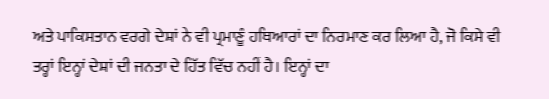ਅਤੇ ਪਾਕਿਸਤਾਨ ਵਰਗੇ ਦੇਸ਼ਾਂ ਨੇ ਵੀ ਪ੍ਰਮਾਣੂੰ ਹਥਿਆਰਾਂ ਦਾ ਨਿਰਮਾਣ ਕਰ ਲਿਆ ਹੈ, ਜੋ ਕਿਸੇ ਵੀ ਤਰ੍ਹਾਂ ਇਨ੍ਹਾਂ ਦੇਸ਼ਾਂ ਦੀ ਜਨਤਾ ਦੇ ਹਿੱਤ ਵਿੱਚ ਨਹੀਂ ਹੈ। ਇਨ੍ਹਾਂ ਦਾ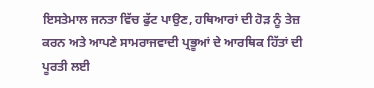ਇਸਤੇਮਾਲ ਜਨਤਾ ਵਿੱਚ ਫੁੱਟ ਪਾਉਣ, ਹਥਿਆਰਾਂ ਦੀ ਹੋੜ ਨੂੰ ਤੇਜ਼ ਕਰਨ ਅਤੇ ਆਪਣੇ ਸਾਮਰਾਜਵਾਦੀ ਪ੍ਰਭੂਆਂ ਦੇ ਆਰਥਿਕ ਹਿੱਤਾਂ ਦੀ ਪੂਰਤੀ ਲਈ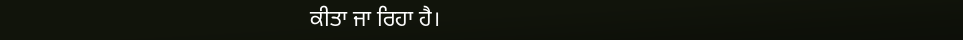ਕੀਤਾ ਜਾ ਰਿਹਾ ਹੈ।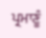ਪ੍ਰਮਾਣੂੰ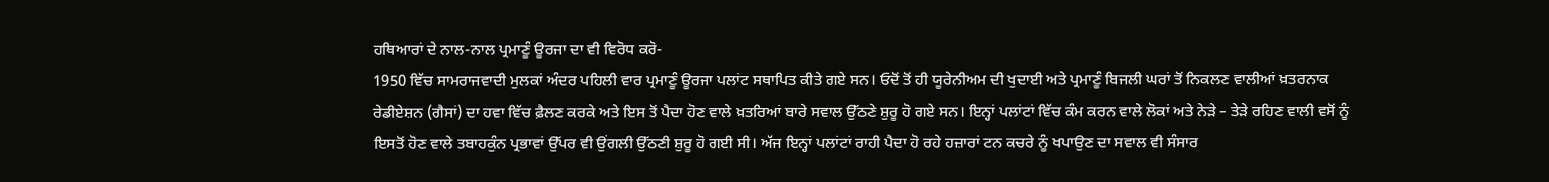ਹਥਿਆਰਾਂ ਦੇ ਨਾਲ-ਨਾਲ ਪ੍ਰਮਾਣੂੰ ਊਰਜਾ ਦਾ ਵੀ ਵਿਰੋਧ ਕਰੋ-
1950 ਵਿੱਚ ਸਾਮਰਾਜਵਾਦੀ ਮੁਲਕਾਂ ਅੰਦਰ ਪਹਿਲੀ ਵਾਰ ਪ੍ਰਮਾਣੂੰ ਊਰਜਾ ਪਲਾਂਟ ਸਥਾਪਿਤ ਕੀਤੇ ਗਏ ਸਨ। ਓਦੋਂ ਤੋਂ ਹੀ ਯੂਰੇਨੀਅਮ ਦੀ ਖੁਦਾਈ ਅਤੇ ਪ੍ਰਮਾਣੂੰ ਬਿਜਲੀ ਘਰਾਂ ਤੋਂ ਨਿਕਲਣ ਵਾਲੀਆਂ ਖ਼ਤਰਨਾਕ ਰੇਡੀਏਸ਼ਨ (ਗੈਸਾਂ) ਦਾ ਹਵਾ ਵਿੱਚ ਫ਼ੈਲਣ ਕਰਕੇ ਅਤੇ ਇਸ ਤੋਂ ਪੈਦਾ ਹੋਣ ਵਾਲੇ ਖ਼ਤਰਿਆਂ ਬਾਰੇ ਸਵਾਲ ਉੱਠਣੇ ਸ਼ੁਰੂ ਹੋ ਗਏ ਸਨ। ਇਨ੍ਹਾਂ ਪਲਾਂਟਾਂ ਵਿੱਚ ਕੰਮ ਕਰਨ ਵਾਲੇ ਲੋਕਾਂ ਅਤੇ ਨੇੜੇ – ਤੇੜੇ ਰਹਿਣ ਵਾਲੀ ਵਸੋਂ ਨੂੰ ਇਸਤੋਂ ਹੋਣ ਵਾਲੇ ਤਬਾਹਕੁੰਨ ਪ੍ਰਭਾਵਾਂ ਉੱਪਰ ਵੀ ਉਂਗਲੀ ਉੱਠਣੀ ਸ਼ੁਰੂ ਹੋ ਗਈ ਸੀ। ਅੱਜ ਇਨ੍ਹਾਂ ਪਲਾਂਟਾਂ ਰਾਹੀ ਪੈਦਾ ਹੋ ਰਹੇ ਹਜ਼ਾਰਾਂ ਟਨ ਕਚਰੇ ਨੂੰ ਖਪਾਉਣ ਦਾ ਸਵਾਲ ਵੀ ਸੰਸਾਰ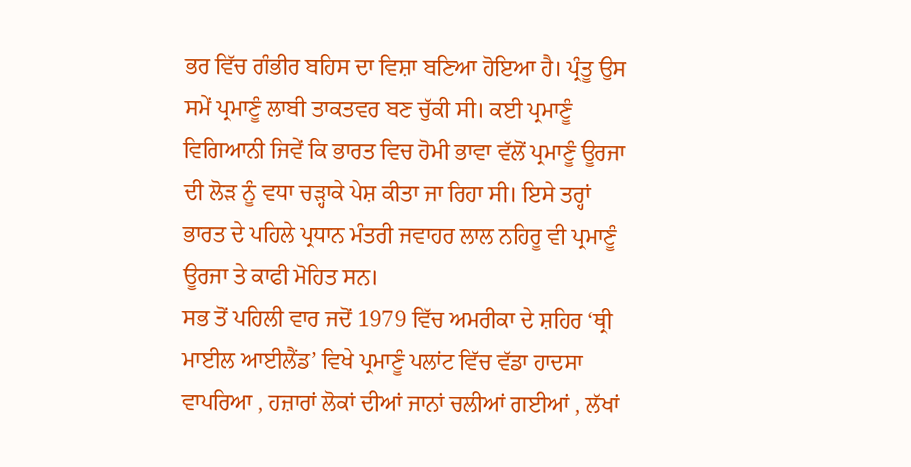ਭਰ ਵਿੱਚ ਗੰਭੀਰ ਬਹਿਸ ਦਾ ਵਿਸ਼ਾ ਬਣਿਆ ਹੋਇਆ ਹੈ। ਪ੍ਰੰਤੂ ਉਸ ਸਮੇਂ ਪ੍ਰਮਾਣੂੰ ਲਾਬੀ ਤਾਕਤਵਰ ਬਣ ਚੁੱਕੀ ਸੀ। ਕਈ ਪ੍ਰਮਾਣੂੰ ਵਿਗਿਆਨੀ ਜਿਵੇਂ ਕਿ ਭਾਰਤ ਵਿਚ ਹੋਮੀ ਭਾਵਾ ਵੱਲੋਂ ਪ੍ਰਮਾਣੂੰ ਊਰਜਾ ਦੀ ਲੋੜ ਨੂੰ ਵਧਾ ਚੜ੍ਹਾਕੇ ਪੇਸ਼ ਕੀਤਾ ਜਾ ਰਿਹਾ ਸੀ। ਇਸੇ ਤਰ੍ਹਾਂ ਭਾਰਤ ਦੇ ਪਹਿਲੇ ਪ੍ਰਧਾਨ ਮੰਤਰੀ ਜਵਾਹਰ ਲਾਲ ਨਹਿਰੂ ਵੀ ਪ੍ਰਮਾਣੂੰ ਊਰਜਾ ਤੇ ਕਾਫੀ ਮੋਹਿਤ ਸਨ।
ਸਭ ਤੋਂ ਪਹਿਲੀ ਵਾਰ ਜਦੋਂ 1979 ਵਿੱਚ ਅਮਰੀਕਾ ਦੇ ਸ਼ਹਿਰ ‘ਥ੍ਰੀ ਮਾਈਲ ਆਈਲੈਂਡ’ ਵਿਖੇ ਪ੍ਰਮਾਣੂੰ ਪਲਾਂਟ ਵਿੱਚ ਵੱਡਾ ਹਾਦਸਾ ਵਾਪਰਿਆ , ਹਜ਼ਾਰਾਂ ਲੋਕਾਂ ਦੀਆਂ ਜਾਨਾਂ ਚਲੀਆਂ ਗਈਆਂ , ਲੱਖਾਂ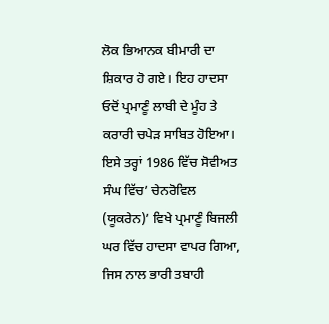ਲੋਕ ਭਿਆਨਕ ਬੀਮਾਰੀ ਦਾ ਸ਼ਿਕਾਰ ਹੋ ਗਏ। ਇਹ ਹਾਦਸਾ ਓਦੋਂ ਪ੍ਰਮਾਣੂੰ ਲਾਬੀ ਦੇ ਮੂੰਹ ਤੇ ਕਰਾਰੀ ਚਪੇੜ ਸਾਬਿਤ ਹੋਇਆ। ਇਸੇ ਤਰ੍ਹਾਂ 1986 ਵਿੱਚ ਸੋਵੀਅਤ ਸੰਘ ਵਿੱਚ’ ਚੇਨਰੋਵਿਲ (ਯੂਕਰੇਨ)’ ਵਿਖੇ ਪ੍ਰਮਾਣੂੰ ਬਿਜਲੀ ਘਰ ਵਿੱਚ ਹਾਦਸਾ ਵਾਪਰ ਗਿਆ, ਜਿਸ ਨਾਲ ਭਾਰੀ ਤਬਾਹੀ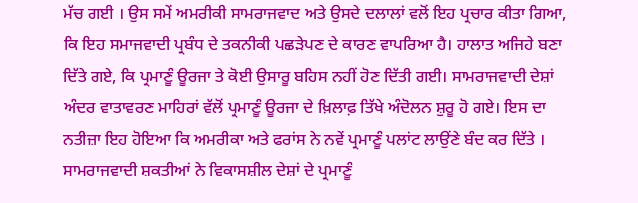ਮੱਚ ਗਈ । ਉਸ ਸਮੇਂ ਅਮਰੀਕੀ ਸਾਮਰਾਜਵਾਦ ਅਤੇ ਉਸਦੇ ਦਲਾਲਾਂ ਵਲੋਂ ਇਹ ਪ੍ਰਚਾਰ ਕੀਤਾ ਗਿਆ, ਕਿ ਇਹ ਸਮਾਜਵਾਦੀ ਪ੍ਰਬੰਧ ਦੇ ਤਕਨੀਕੀ ਪਛੜੇਪਣ ਦੇ ਕਾਰਣ ਵਾਪਰਿਆ ਹੈ। ਹਾਲਾਤ ਅਜਿਹੇ ਬਣਾ ਦਿੱਤੇ ਗਏ, ਕਿ ਪ੍ਰਮਾਣੂੰ ਊਰਜਾ ਤੇ ਕੋਈ ਉਸਾਰੂ ਬਹਿਸ ਨਹੀਂ ਹੋਣ ਦਿੱਤੀ ਗਈ। ਸਾਮਰਾਜਵਾਦੀ ਦੇਸ਼ਾਂ ਅੰਦਰ ਵਾਤਾਵਰਣ ਮਾਹਿਰਾਂ ਵੱਲੋਂ ਪ੍ਰਮਾਣੂੰ ਊਰਜਾ ਦੇ ਖ਼ਿਲਾਫ਼ ਤਿੱਖੇ ਅੰਦੋਲਨ ਸ਼ੁਰੂ ਹੋ ਗਏ। ਇਸ ਦਾ ਨਤੀਜ਼ਾ ਇਹ ਹੋਇਆ ਕਿ ਅਮਰੀਕਾ ਅਤੇ ਫਰਾਂਸ ਨੇ ਨਵੇਂ ਪ੍ਰਮਾਣੂੰ ਪਲਾਂਟ ਲਾਉਂਣੇ ਬੰਦ ਕਰ ਦਿੱਤੇ । ਸਾਮਰਾਜਵਾਦੀ ਸ਼ਕਤੀਆਂ ਨੇ ਵਿਕਾਸਸ਼ੀਲ ਦੇਸ਼ਾਂ ਦੇ ਪ੍ਰਮਾਣੂੰ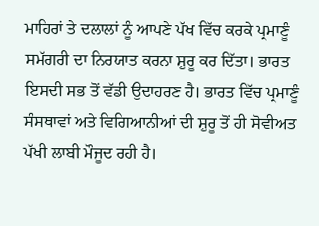ਮਾਹਿਰਾਂ ਤੇ ਦਲਾਲਾਂ ਨੂੰ ਆਪਣੇ ਪੱਖ ਵਿੱਚ ਕਰਕੇ ਪ੍ਰਮਾਣੂੰ ਸਮੱਗਰੀ ਦਾ ਨਿਰਯਾਤ ਕਰਨਾ ਸ਼ੁਰੂ ਕਰ ਦਿੱਤਾ। ਭਾਰਤ ਇਸਦੀ ਸਭ ਤੋਂ ਵੱਡੀ ਉਦਾਹਰਣ ਹੈ। ਭਾਰਤ ਵਿੱਚ ਪ੍ਰਮਾਣੂੰ ਸੰਸਥਾਵਾਂ ਅਤੇ ਵਿਗਿਆਨੀਆਂ ਦੀ ਸ਼ੁਰੂ ਤੋਂ ਹੀ ਸੋਵੀਅਤ ਪੱਖੀ ਲਾਬੀ ਮੌਜੂਦ ਰਹੀ ਹੈ।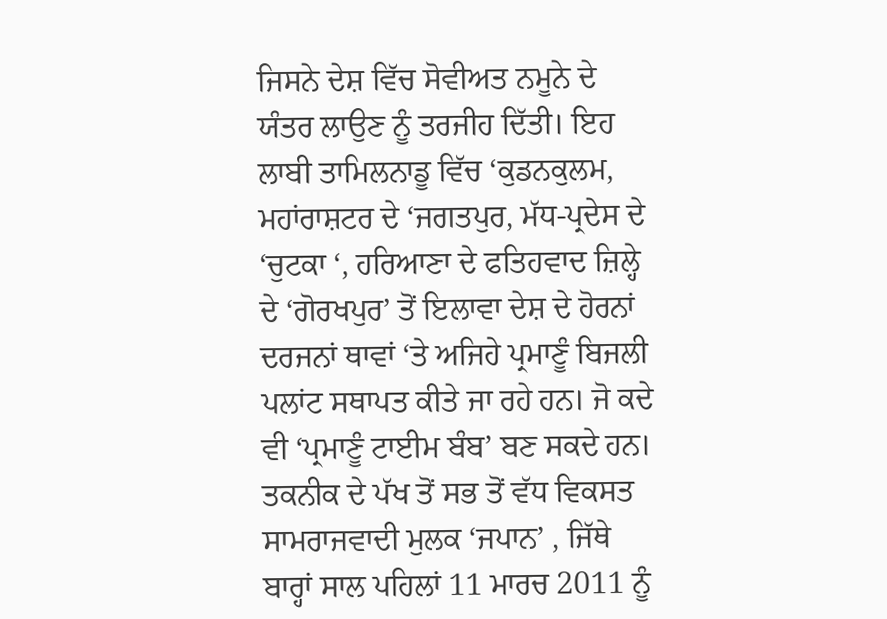ਜਿਸਨੇ ਦੇਸ਼ ਵਿੱਚ ਸੋਵੀਅਤ ਨਮੂਨੇ ਦੇ ਯੰਤਰ ਲਾਉਣ ਨੂੰ ਤਰਜੀਹ ਦਿੱਤੀ। ਇਹ ਲਾਬੀ ਤਾਮਿਲਨਾਡੂ ਵਿੱਚ ‘ਕੁਡਨਕੁਲਮ, ਮਹਾਂਰਾਸ਼ਟਰ ਦੇ ‘ਜਗਤਪੁਰ, ਮੱਧ-ਪ੍ਰਦੇਸ ਦੇ ‘ਚੁਟਕਾ ‘, ਹਰਿਆਣਾ ਦੇ ਫਤਿਹਵਾਦ ਜ਼ਿਲ੍ਹੇ ਦੇ ‘ਗੋਰਖਪੁਰ’ ਤੋਂ ਇਲਾਵਾ ਦੇਸ਼ ਦੇ ਹੋਰਨਾਂ ਦਰਜਨਾਂ ਥਾਵਾਂ ‘ਤੇ ਅਜਿਹੇ ਪ੍ਰਮਾਣੂੰ ਬਿਜਲੀ ਪਲਾਂਟ ਸਥਾਪਤ ਕੀਤੇ ਜਾ ਰਹੇ ਹਨ। ਜੋ ਕਦੇ ਵੀ ‘ਪ੍ਰਮਾਣੂੰ ਟਾਈਮ ਬੰਬ’ ਬਣ ਸਕਦੇ ਹਨ। ਤਕਨੀਕ ਦੇ ਪੱਖ ਤੋਂ ਸਭ ਤੋਂ ਵੱਧ ਵਿਕਸਤ ਸਾਮਰਾਜਵਾਦੀ ਮੁਲਕ ‘ਜਪਾਨ’ , ਜਿੱਥੇ ਬਾਰ੍ਹਾਂ ਸਾਲ ਪਹਿਲਾਂ 11 ਮਾਰਚ 2011 ਨੂੰ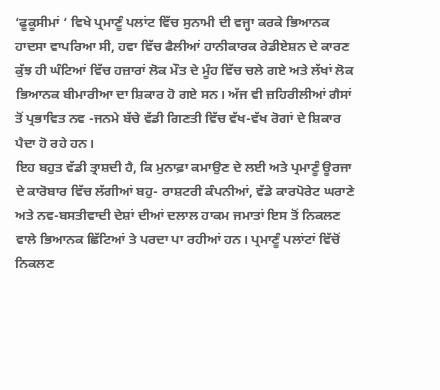‘ਫੂਕੂਸੀਮਾਂ ‘ ਵਿਖੇ ਪ੍ਰਮਾਣੂੰ ਪਲਾਂਟ ਵਿੱਚ ਸੁਨਾਮੀ ਦੀ ਵਜ੍ਹਾ ਕਰਕੇ ਭਿਆਨਕ ਹਾਦਸਾ ਵਾਪਰਿਆ ਸੀ, ਹਵਾ ਵਿੱਚ ਫੈਲੀਆਂ ਹਾਨੀਕਾਰਕ ਰੇਡੀਏਸ਼ਨ ਦੇ ਕਾਰਣ ਕੁੱਝ ਹੀ ਘੰਟਿਆਂ ਵਿੱਚ ਹਜ਼ਾਰਾਂ ਲੋਕ ਮੌਤ ਦੇ ਮੂੰਹ ਵਿੱਚ ਚਲੇ ਗਏ ਅਤੇ ਲੱਖਾਂ ਲੋਕ ਭਿਆਨਕ ਬੀਮਾਰੀਆ ਦਾ ਸ਼ਿਕਾਰ ਹੋ ਗਏ ਸਨ। ਅੱਜ ਵੀ ਜ਼ਹਿਰੀਲੀਆਂ ਗੈਸਾਂ ਤੋਂ ਪ੍ਰਭਾਵਿਤ ਨਵ -ਜਨਮੇ ਬੱਚੇ ਵੱਡੀ ਗਿਣਤੀ ਵਿੱਚ ਵੱਖ-ਵੱਖ ਰੋਗਾਂ ਦੇ ਸ਼ਿਕਾਰ ਪੈਦਾ ਹੋ ਰਹੇ ਹਨ।
ਇਹ ਬਹੁਤ ਵੱਡੀ ਤ੍ਰਾਸ਼ਦੀ ਹੈ, ਕਿ ਮੁਨਾਫ਼ਾ ਕਮਾਉਣ ਦੇ ਲਈ ਅਤੇ ਪ੍ਰਮਾਣੂੰ ਊਰਜਾ ਦੇ ਕਾਰੋਬਾਰ ਵਿੱਚ ਲੱਗੀਆਂ ਬਹੁ- ਰਾਸ਼ਟਰੀ ਕੰਪਨੀਆਂ, ਵੱਡੇ ਕਾਰਪੋਰੇਟ ਘਰਾਣੇ ਅਤੇ ਨਵ-ਬਸਤੀਵਾਦੀ ਦੇਸ਼ਾਂ ਦੀਆਂ ਦਲਾਲ ਹਾਕਮ ਜਮਾਤਾਂ ਇਸ ਤੋਂ ਨਿਕਲਣ ਵਾਲੇ ਭਿਆਨਕ ਛਿੱਟਿਆਂ ਤੇ ਪਰਦਾ ਪਾ ਰਹੀਆਂ ਹਨ। ਪ੍ਰਮਾਣੂੰ ਪਲਾਂਟਾਂ ਵਿੱਚੋਂ ਨਿਕਲਣ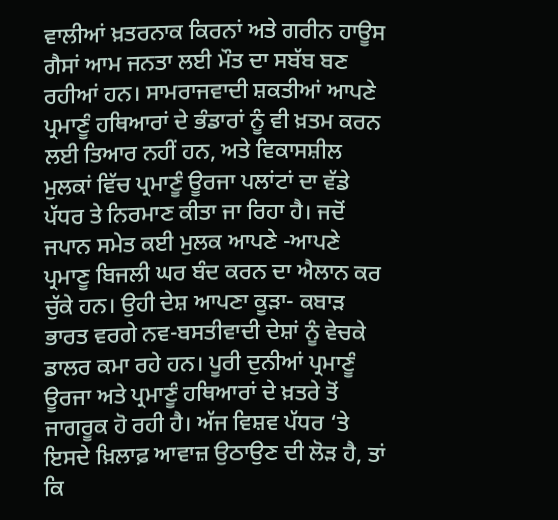ਵਾਲੀਆਂ ਖ਼ਤਰਨਾਕ ਕਿਰਨਾਂ ਅਤੇ ਗਰੀਨ ਹਾਊਸ ਗੈਸਾਂ ਆਮ ਜਨਤਾ ਲਈ ਮੌਤ ਦਾ ਸਬੱਬ ਬਣ ਰਹੀਆਂ ਹਨ। ਸਾਮਰਾਜਵਾਦੀ ਸ਼ਕਤੀਆਂ ਆਪਣੇ ਪ੍ਰਮਾਣੂੰ ਹਥਿਆਰਾਂ ਦੇ ਭੰਡਾਰਾਂ ਨੂੰ ਵੀ ਖ਼ਤਮ ਕਰਨ ਲਈ ਤਿਆਰ ਨਹੀਂ ਹਨ, ਅਤੇ ਵਿਕਾਸਸ਼ੀਲ ਮੁਲਕਾਂ ਵਿੱਚ ਪ੍ਰਮਾਣੂੰ ਊਰਜਾ ਪਲਾਂਟਾਂ ਦਾ ਵੱਡੇ ਪੱਧਰ ਤੇ ਨਿਰਮਾਣ ਕੀਤਾ ਜਾ ਰਿਹਾ ਹੈ। ਜਦੋਂ ਜਪਾਨ ਸਮੇਤ ਕਈ ਮੁਲਕ ਆਪਣੇ -ਆਪਣੇ ਪ੍ਰਮਾਣੂ ਬਿਜਲੀ ਘਰ ਬੰਦ ਕਰਨ ਦਾ ਐਲਾਨ ਕਰ ਚੁੱਕੇ ਹਨ। ਉਹੀ ਦੇਸ਼ ਆਪਣਾ ਕੂੜਾ- ਕਬਾੜ ਭਾਰਤ ਵਰਗੇ ਨਵ-ਬਸਤੀਵਾਦੀ ਦੇਸ਼ਾਂ ਨੂੰ ਵੇਚਕੇ ਡਾਲਰ ਕਮਾ ਰਹੇ ਹਨ। ਪੂਰੀ ਦੁਨੀਆਂ ਪ੍ਰਮਾਣੂੰ ਊਰਜਾ ਅਤੇ ਪ੍ਰਮਾਣੂੰ ਹਥਿਆਰਾਂ ਦੇ ਖ਼ਤਰੇ ਤੋਂ ਜਾਗਰੂਕ ਹੋ ਰਹੀ ਹੈ। ਅੱਜ ਵਿਸ਼ਵ ਪੱਧਰ ‘ਤੇ ਇਸਦੇ ਖ਼ਿਲਾਫ਼ ਆਵਾਜ਼ ਉਠਾਉਣ ਦੀ ਲੋੜ ਹੈ, ਤਾਂ ਕਿ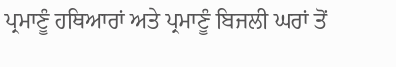ਪ੍ਰਮਾਣੂੰ ਹਥਿਆਰਾਂ ਅਤੇ ਪ੍ਰਮਾਣੂੰ ਬਿਜਲੀ ਘਰਾਂ ਤੋਂ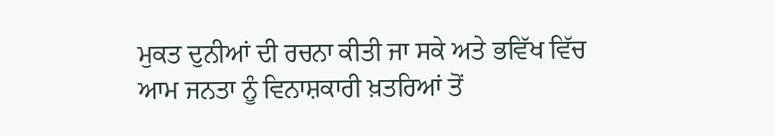ਮੁਕਤ ਦੁਨੀਆਂ ਦੀ ਰਚਨਾ ਕੀਤੀ ਜਾ ਸਕੇ ਅਤੇ ਭਵਿੱਖ ਵਿੱਚ ਆਮ ਜਨਤਾ ਨੂੰ ਵਿਨਾਸ਼ਕਾਰੀ ਖ਼ਤਰਿਆਂ ਤੋਂ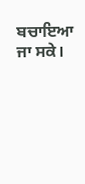ਬਚਾਇਆ ਜਾ ਸਕੇ।